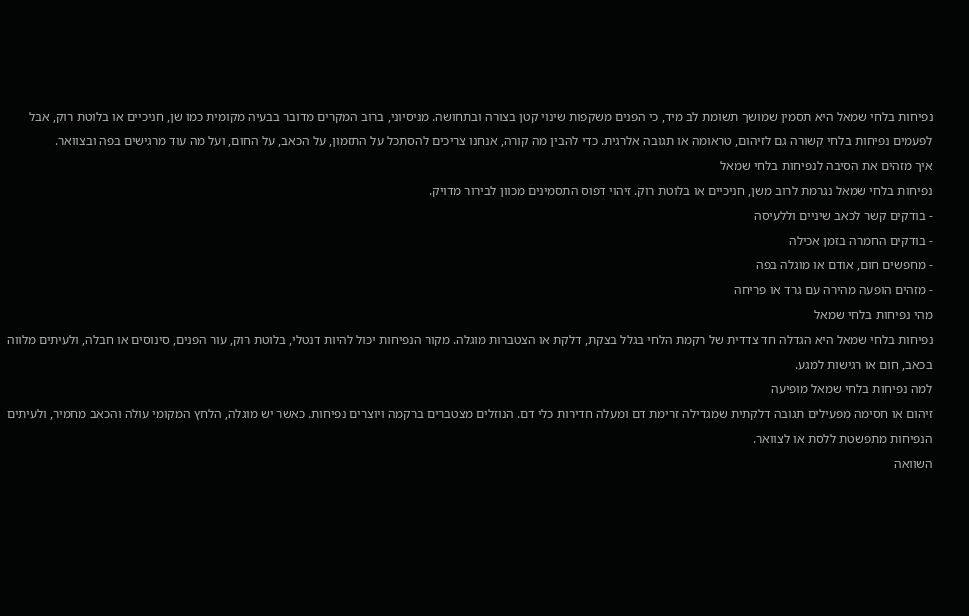נפיחות בלחי שמאל היא תסמין שמושך תשומת לב מיד, כי הפנים משקפות שינוי קטן בצורה ובתחושה. מניסיוני, ברוב המקרים מדובר בבעיה מקומית כמו שן, חניכיים או בלוטת רוק, אבל לפעמים נפיחות בלחי קשורה גם לזיהום, טראומה או תגובה אלרגית. כדי להבין מה קורה, אנחנו צריכים להסתכל על התזמון, על הכאב, על החום, ועל מה עוד מרגישים בפה ובצוואר.
איך מזהים את הסיבה לנפיחות בלחי שמאל
נפיחות בלחי שמאל נגרמת לרוב משן, חניכיים או בלוטת רוק. זיהוי דפוס התסמינים מכוון לבירור מדויק.
- בודקים קשר לכאב שיניים וללעיסה
- בודקים החמרה בזמן אכילה
- מחפשים חום, אודם או מוגלה בפה
- מזהים הופעה מהירה עם גרד או פריחה
מהי נפיחות בלחי שמאל
נפיחות בלחי שמאל היא הגדלה חד צדדית של רקמת הלחי בגלל בצקת, דלקת או הצטברות מוגלה. מקור הנפיחות יכול להיות דנטלי, בלוטת רוק, עור הפנים, סינוסים או חבלה, ולעיתים מלווה בכאב, חום או רגישות למגע.
למה נפיחות בלחי שמאל מופיעה
זיהום או חסימה מפעילים תגובה דלקתית שמגדילה זרימת דם ומעלה חדירות כלי דם. הנוזלים מצטברים ברקמה ויוצרים נפיחות. כאשר יש מוגלה, הלחץ המקומי עולה והכאב מחמיר, ולעיתים הנפיחות מתפשטת ללסת או לצוואר.
השוואה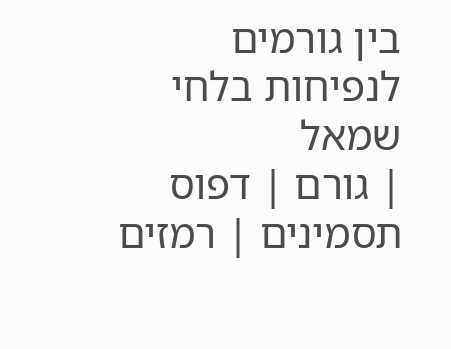בין גורמים לנפיחות בלחי שמאל
| גורם | דפוס תסמינים | רמזים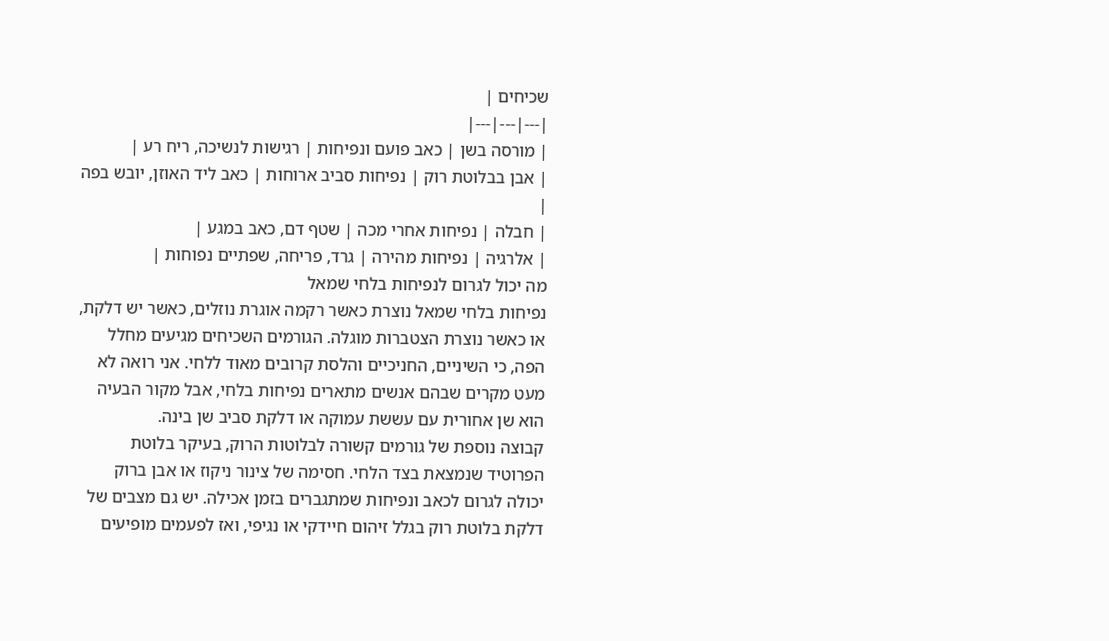שכיחים |
|---|---|---|
| מורסה בשן | כאב פועם ונפיחות | רגישות לנשיכה, ריח רע |
| אבן בבלוטת רוק | נפיחות סביב ארוחות | כאב ליד האוזן, יובש בפה |
| חבלה | נפיחות אחרי מכה | שטף דם, כאב במגע |
| אלרגיה | נפיחות מהירה | גרד, פריחה, שפתיים נפוחות |
מה יכול לגרום לנפיחות בלחי שמאל
נפיחות בלחי שמאל נוצרת כאשר רקמה אוגרת נוזלים, כאשר יש דלקת, או כאשר נוצרת הצטברות מוגלה. הגורמים השכיחים מגיעים מחלל הפה, כי השיניים, החניכיים והלסת קרובים מאוד ללחי. אני רואה לא מעט מקרים שבהם אנשים מתארים נפיחות בלחי, אבל מקור הבעיה הוא שן אחורית עם עששת עמוקה או דלקת סביב שן בינה.
קבוצה נוספת של גורמים קשורה לבלוטות הרוק, בעיקר בלוטת הפרוטיד שנמצאת בצד הלחי. חסימה של צינור ניקוז או אבן ברוק יכולה לגרום לכאב ונפיחות שמתגברים בזמן אכילה. יש גם מצבים של דלקת בלוטת רוק בגלל זיהום חיידקי או נגיפי, ואז לפעמים מופיעים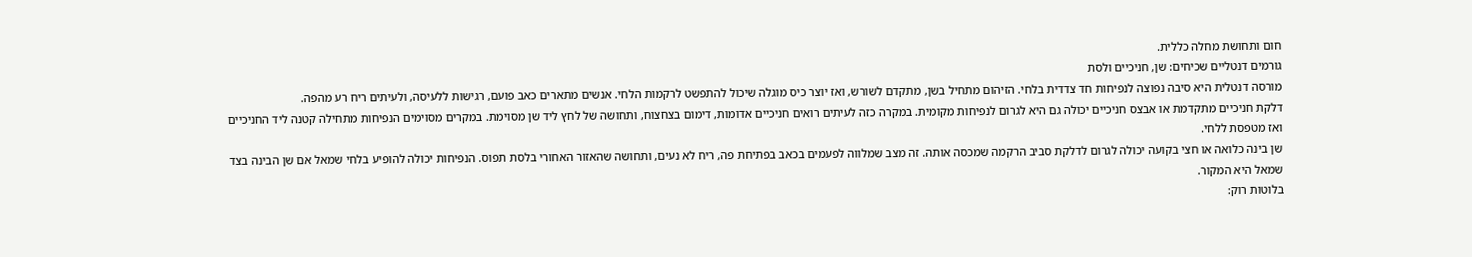חום ותחושת מחלה כללית.
גורמים דנטליים שכיחים: שן, חניכיים ולסת
מורסה דנטלית היא סיבה נפוצה לנפיחות חד צדדית בלחי. הזיהום מתחיל בשן, מתקדם לשורש, ואז יוצר כיס מוגלה שיכול להתפשט לרקמות הלחי. אנשים מתארים כאב פועם, רגישות ללעיסה, ולעיתים ריח רע מהפה.
דלקת חניכיים מתקדמת או אבצס חניכיים יכולה גם היא לגרום לנפיחות מקומית. במקרה כזה לעיתים רואים חניכיים אדומות, דימום בצחצוח, ותחושה של לחץ ליד שן מסוימת. במקרים מסוימים הנפיחות מתחילה קטנה ליד החניכיים ואז מטפסת ללחי.
שן בינה כלואה או חצי בקועה יכולה לגרום לדלקת סביב הרקמה שמכסה אותה. זה מצב שמלווה לפעמים בכאב בפתיחת פה, ריח לא נעים, ותחושה שהאזור האחורי בלסת תפוס. הנפיחות יכולה להופיע בלחי שמאל אם שן הבינה בצד שמאל היא המקור.
בלוטות רוק: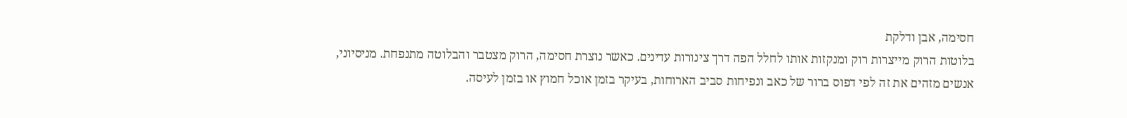חסימה, אבן ודלקת
בלוטות הרוק מייצרות רוק ומנקזות אותו לחלל הפה דרך צינורות עדינים. כאשר נוצרת חסימה, הרוק מצטבר והבלוטה מתנפחת. מניסיוני, אנשים מזהים את זה לפי דפוס ברור של כאב ונפיחות סביב הארוחות, בעיקר בזמן אוכל חמוץ או בזמן לעיסה.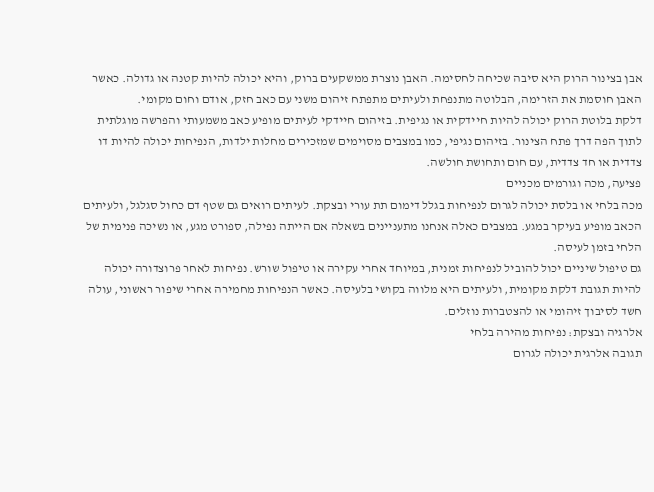אבן בצינור הרוק היא סיבה שכיחה לחסימה. האבן נוצרת ממשקעים ברוק, והיא יכולה להיות קטנה או גדולה. כאשר האבן חוסמת את הזרימה, הבלוטה מתנפחת ולעיתים מתפתח זיהום משני עם כאב חזק, אודם וחום מקומי.
דלקת בלוטת הרוק יכולה להיות חיידקית או נגיפית. בזיהום חיידקי לעיתים מופיע כאב משמעותי והפרשה מוגלתית לתוך הפה דרך פתח הצינור. בזיהום נגיפי, כמו במצבים מסוימים שמזכירים מחלות ילדות, הנפיחות יכולה להיות דו צדדית או חד צדדית, עם חום ותחושת חולשה.
פציעה, מכה וגורמים מכניים
מכה בלחי או בלסת יכולה לגרום לנפיחות בגלל דימום תת עורי ובצקת. לעיתים רואים גם שטף דם כחול סגלגל, ולעיתים הכאב מופיע בעיקר במגע. במצבים כאלה אנחנו מתעניינים בשאלה אם הייתה נפילה, ספורט מגע, או נשיכה פנימית של הלחי בזמן לעיסה.
גם טיפול שיניים יכול להוביל לנפיחות זמנית, במיוחד אחרי עקירה או טיפול שורש. נפיחות לאחר פרוצדורה יכולה להיות תגובת דלקת מקומית, ולעיתים היא מלווה בקושי בלעיסה. כאשר הנפיחות מחמירה אחרי שיפור ראשוני, עולה חשד לסיבוך זיהומי או להצטברות נוזלים.
אלרגיה ובצקת: נפיחות מהירה בלחי
תגובה אלרגית יכולה לגרום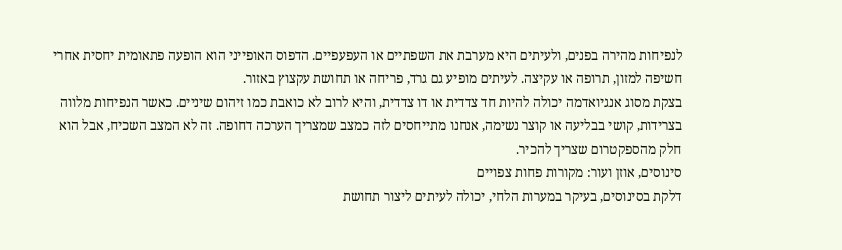לנפיחות מהירה בפנים, ולעיתים היא מערבת את השפתיים או העפעפיים. הדפוס האופייני הוא הופעה פתאומית יחסית אחרי חשיפה למזון, תרופה או עקיצה. לעיתים מופיע גם גרד, פריחה או תחושת עקצוץ באזור.
בצקת מסוג אנגיואדמה יכולה להיות חד צדדית או דו צדדית, והיא לרוב לא כואבת כמו זיהום שיניים. כאשר הנפיחות מלווה בצרידות, קושי בבליעה או קוצר נשימה, אנחנו מתייחסים לזה כמצב שמצריך הערכה דחופה. זה לא המצב השכיח, אבל הוא חלק מהספקטרום שצריך להכיר.
סינוסים, אוזן ועור: מקורות פחות צפויים
דלקת בסינוסים, בעיקר במערות הלחי, יכולה לעיתים ליצור תחושת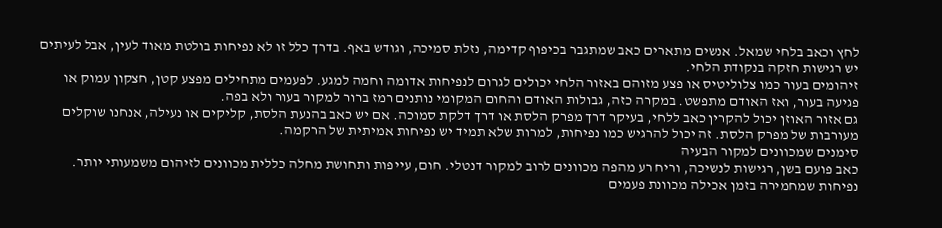לחץ וכאב בלחי שמאל. אנשים מתארים כאב שמתגבר בכיפוף קדימה, נזלת סמיכה, וגודש באף. בדרך כלל זו לא נפיחות בולטת מאוד לעין, אבל לעיתים יש רגישות חזקה בנקודת הלחי.
זיהומים בעור כמו צלוליטיס או פצע מזוהם באזור הלחי יכולים לגרום לנפיחות אדומה וחמה למגע. לפעמים מתחילים מפצע קטן, חצקון עמוק או פגיעה בעור, ואז האודם מתפשט. במקרה כזה, גבולות האודם והחום המקומי נותנים רמז ברור למקור בעור ולא בפה.
גם אזור האוזן יכול להקרין כאב ללחי, בעיקר דרך מפרק הלסת או דרך דלקת סמוכה. אם יש כאב בהנעת הלסת, קליקים או נעילה, אנחנו שוקלים מעורבות של מפרק הלסת. זה יכול להרגיש כמו נפיחות, למרות שלא תמיד יש נפיחות אמיתית של הרקמה.
סימנים שמכוונים למקור הבעיה
כאב פועם בשן, רגישות לנשיכה, וריח רע מהפה מכוונים לרוב למקור דנטלי. חום, עייפות ותחושת מחלה כללית מכוונים לזיהום משמעותי יותר. נפיחות שמחמירה בזמן אכילה מכוונת פעמים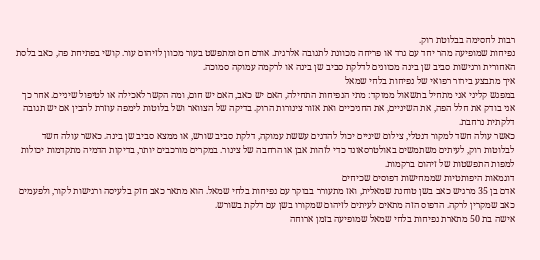רבות לחסימה בבלוטת רוק.
נפיחות שמופיעה מהר יחד עם גרד או פריחה מכוונת לתגובה אלרגית. אודם חם ומתפשט בעור מכוון לזיהום עור. קושי בפתיחת פה, כאב בלסת האחורית ורגישות סביב שן בינה מכוונים לדלקת סביב שן בינה או לרקמה עמוקה סמוכה.
איך מתבצע בירור רפואי של נפיחות בלחי שמאל
במפגש קליני אני מתחיל בתשאול ממוקד: מתי הנפיחות התחילה, האם יש כאב, האם יש חום, ומה הקשר לאכילה או לטיפול שיניים. אחר כך אני בודק את חלל הפה, את השיניים, את החניכיים ואת אזור צינורות הרוק. בדיקה של הצוואר ושל בלוטות לימפה עוזרת להבין אם יש תגובה דלקתית נרחבת.
כאשר עולה חשד למקור דנטלי, צילום שיניים יכול להדגים עששת עמוקה, דלקת סביב שורש, או ממצא סביב שן בינה. כאשר עולה חשד לבלוטות רוק, לעיתים משתמשים באולטרסאונד כדי לזהות אבן או הרחבה של צינור. במקרים מורכבים יותר, בדיקות הדמיה מתקדמות יכולות למפות התפשטות של זיהום ברקמות.
דוגמאות היפותטיות שממחישות דפוסים שכיחים
אדם בן 35 מרגיש כאב בשן טוחנת שמאלית, ואז מתעורר בבוקר עם נפיחות בלחי שמאל. הוא מתאר כאב חזק בלעיסה ורגישות לקור, ולפעמים כאב שמקרין לרקה. הדפוס הזה מתאים לעיתים לזיהום שמקורו בשן עם דלקת בשורש.
אישה בת 50 מתארת נפיחות בלחי שמאל שמופיעה בזמן ארוחה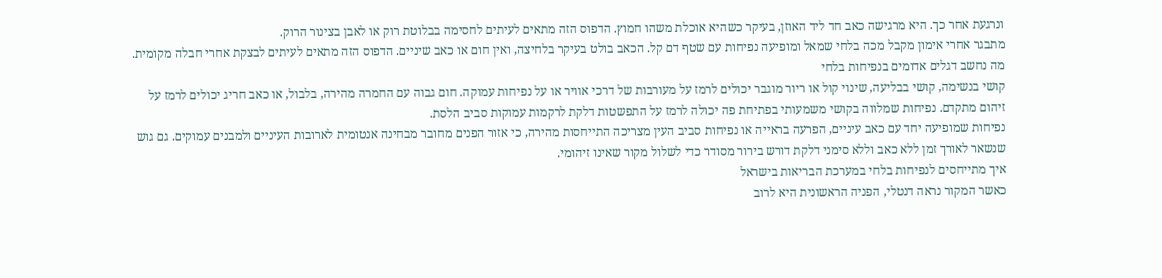ונרגעת אחר כך. היא מרגישה כאב חד ליד האוזן, בעיקר כשהיא אוכלת משהו חמוץ. הדפוס הזה מתאים לעיתים לחסימה בבלוטת רוק או לאבן בצינור הרוק.
מתבגר אחרי אימון מקבל מכה בלחי שמאל ומופיעה נפיחות עם שטף דם קל. הכאב בולט בעיקר בלחיצה, ואין חום או כאב שיניים. הדפוס הזה מתאים לעיתים לבצקת אחרי חבלה מקומית.
מה נחשב דגלים אדומים בנפיחות בלחי
קושי בנשימה, קושי בבליעה, שינוי קול או ריור מוגבר יכולים לרמז על מעורבות של דרכי אוויר או על נפיחות עמוקה. חום גבוה עם החמרה מהירה, בלבול, או כאב חריג יכולים לרמז על זיהום מתקדם. נפיחות שמלווה בקושי משמעותי בפתיחת פה יכולה לרמז על התפשטות דלקת לרקמות עמוקות סביב הלסת.
נפיחות שמופיעה יחד עם כאב עיניים, הפרעה בראייה או נפיחות סביב העין מצריכה התייחסות מהירה, כי אזור הפנים מחובר מבחינה אנטומית לארובות העיניים ולמבנים עמוקים. גם גוש שנשאר לאורך זמן ללא כאב וללא סימני דלקת דורש בירור מסודר כדי לשלול מקור שאינו זיהומי.
איך מתייחסים לנפיחות בלחי במערכת הבריאות בישראל
כאשר המקור נראה דנטלי, הפניה הראשונית היא לרוב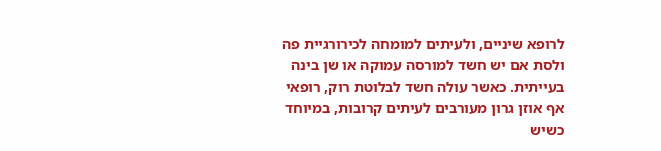לרופא שיניים, ולעיתים למומחה לכירורגיית פה ולסת אם יש חשד למורסה עמוקה או שן בינה בעייתית. כאשר עולה חשד לבלוטת רוק, רופאי אף אוזן גרון מעורבים לעיתים קרובות, במיוחד כשיש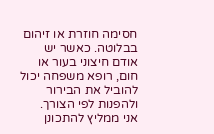חסימה חוזרת או זיהום בבלוטה. כאשר יש אודם חיצוני בעור או חום, רופא משפחה יכול להוביל את הבירור ולהפנות לפי הצורך.
אני ממליץ להתכונן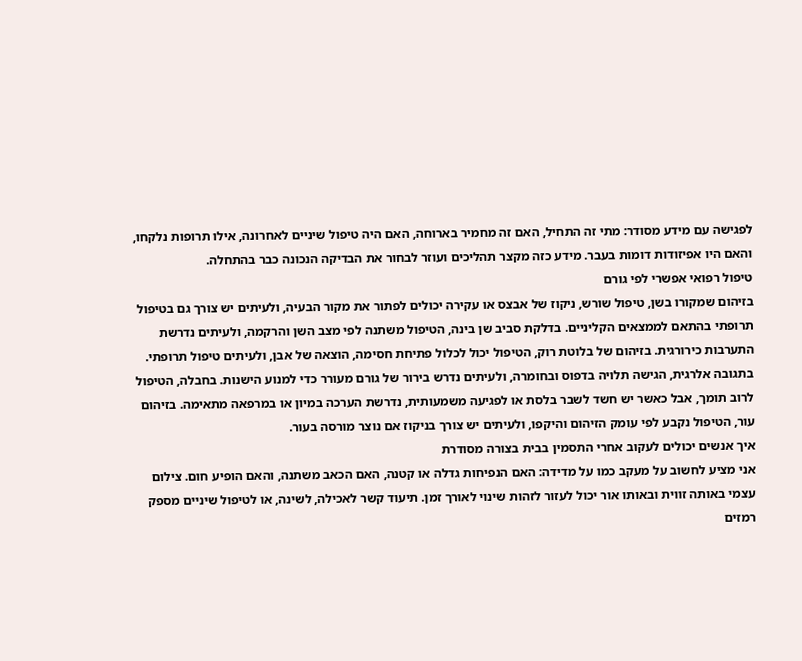לפגישה עם מידע מסודר: מתי זה התחיל, האם זה מחמיר בארוחה, האם היה טיפול שיניים לאחרונה, אילו תרופות נלקחו, והאם היו אפיזודות דומות בעבר. מידע כזה מקצר תהליכים ועוזר לבחור את הבדיקה הנכונה כבר בהתחלה.
טיפול רפואי אפשרי לפי גורם
בזיהום שמקורו בשן, טיפול שורש, ניקוז של אבצס או עקירה יכולים לפתור את מקור הבעיה, ולעיתים יש צורך גם בטיפול תרופתי בהתאם לממצאים הקליניים. בדלקת סביב שן בינה, הטיפול משתנה לפי מצב השן והרקמה, ולעיתים נדרשת התערבות כירורגית. בזיהום של בלוטת רוק, הטיפול יכול לכלול פתיחת חסימה, הוצאה של אבן, ולעיתים טיפול תרופתי.
בתגובה אלרגית, הגישה תלויה בדפוס ובחומרה, ולעיתים נדרש בירור של גורם מעורר כדי למנוע הישנות. בחבלה, הטיפול לרוב תומך, אבל כאשר יש חשד לשבר בלסת או לפגיעה משמעותית, נדרשת הערכה במיון או במרפאה מתאימה. בזיהום עור, הטיפול נקבע לפי עומק הזיהום והיקפו, ולעיתים יש צורך בניקוז אם נוצר מורסה בעור.
איך אנשים יכולים לעקוב אחרי התסמין בבית בצורה מסודרת
אני מציע לחשוב על מעקב כמו על מדידה: האם הנפיחות גדלה או קטנה, האם הכאב משתנה, והאם הופיע חום. צילום עצמי באותה זווית ובאותו אור יכול לעזור לזהות שינוי לאורך זמן. תיעוד קשר לאכילה, לשינה, או לטיפול שיניים מספק רמזים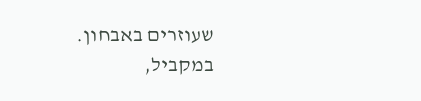שעוזרים באבחון.
במקביל,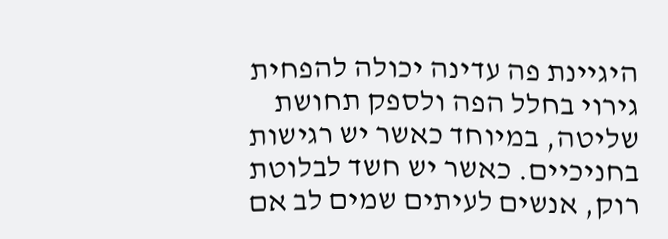היגיינת פה עדינה יכולה להפחית גירוי בחלל הפה ולספק תחושת שליטה, במיוחד כאשר יש רגישות בחניכיים. כאשר יש חשד לבלוטת רוק, אנשים לעיתים שמים לב אם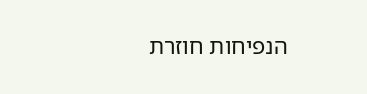הנפיחות חוזרת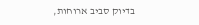בדיוק סביב ארוחות,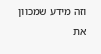וזה מידע שמכוון את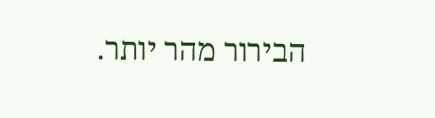הבירור מהר יותר.